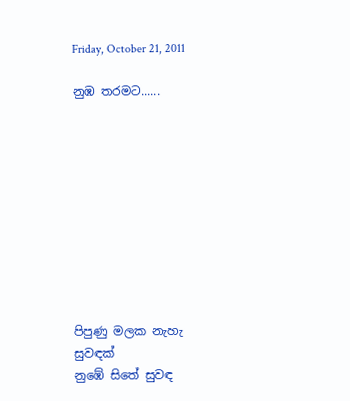Friday, October 21, 2011

නුඹ තරමට......










පිපුණු මලක නැහැ සුවඳක්
නු‍ඹේ සිතේ සුවඳ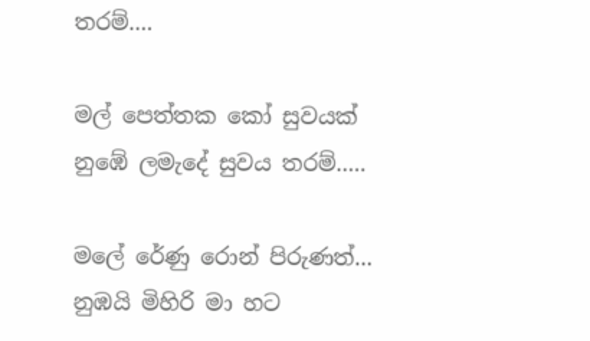තරම්....

මල් ‍පෙත්තක කෝ සුවයක්
නු‍ඹේ ලමැදේ සුවය තරම්.....

මලේ රේණු රොන් පිරුණත්...
නුඹයි මිහිරි මා හට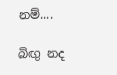නම්....

බිඟු නද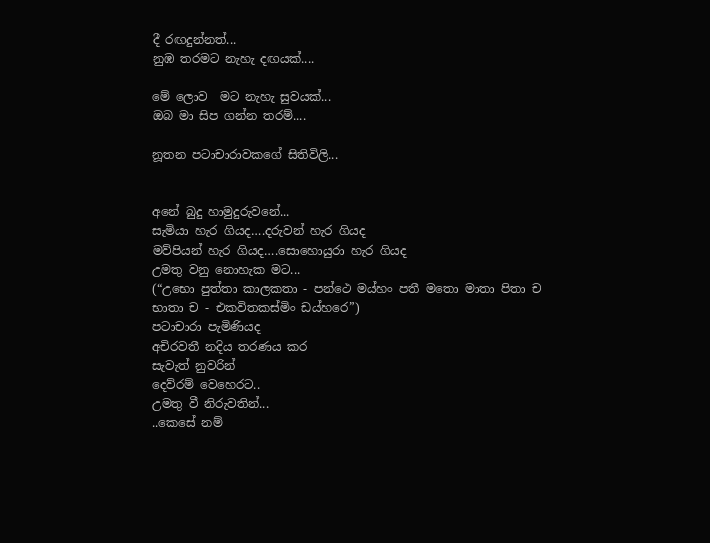දී රඟදුන්නත්...
නුඹ තරමට නැහැ දඟයක්....

මේ ලොව  මට නැහැ සුවයක්...
ඔබ මා සිප ගන්න තරම්....

නූතන පටාචාරාවකගේ සිතිවිලි...


අනේ බුදු හාමුදුරුවනේ...
සැමියා හැර ගියද….දරුවන් හැර ගියද
මව්පියන් හැර ගියද….සොහොයුරා හැර ගියද
උමතු වනු නොහැක මට...
(“උභො පුත්තා කාලකතා - පන්ථෙ මය්හං පතී මතො මාතා පිතා ච
භාතා ච - එකවිතකස්මිං ඩය්හරෙ”)
පටාචාරා පැමිණියද
අචිරවතී නදිය තරණය කර
සැවැත් නුවරින්
දෙව්රම් වෙහෙරට..
උමතු වී නිරුවතින්...
..කෙසේ නම්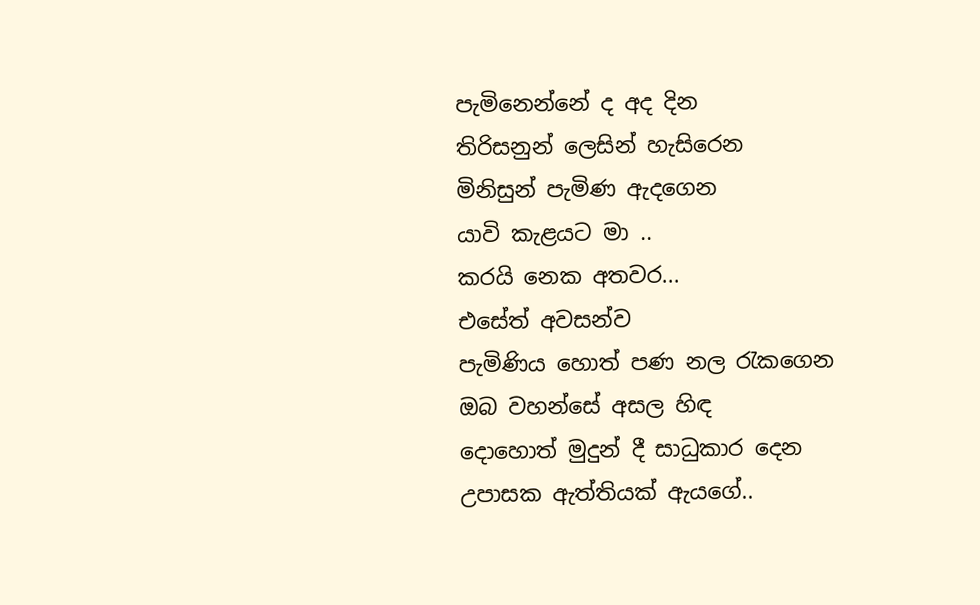පැමිනෙන්නේ ද අද දින
තිරිසනුන් ලෙසින් හැසිරෙන
මිනිසුන් පැමිණ ඇදගෙන
යාවි කැළයට මා ..
කරයි නෙක අතවර...
එසේත් අවසන්ව
පැමිණිය හොත් පණ නල රැකගෙන
ඔබ වහන්සේ අසල හිඳ
දොහොත් මුදුන් දී සාධුකාර දෙන
උපාසක ඇත්තියක් ඇයගේ..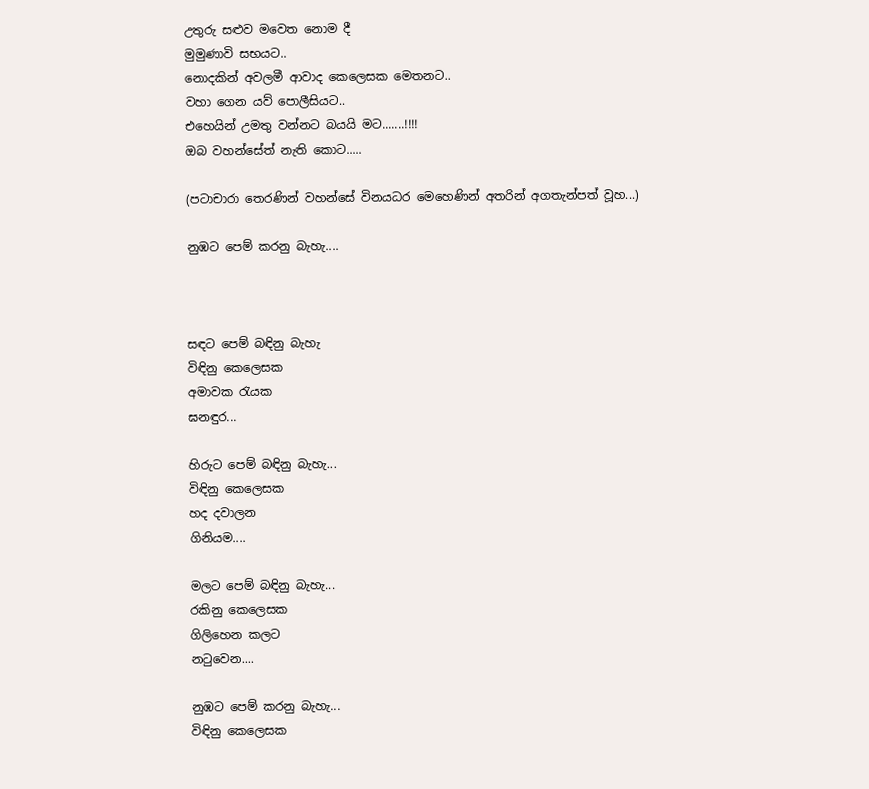උතුරු සළුව මවෙත නොම දී
මුමුණාවි සභයට..
නොදකින් අවලමී ආවාද කෙලෙසක මෙතනට..
වහා ගෙන යව් පොලීසියට..
එහෙයින් උමතු වන්නට බයයි මට.......!!!!
ඔබ වහන්සේත් නැති කොට.....

(පටාචාරා තෙරණින් වහන්සේ විනයධර මෙහෙණින් අතරින් අගතැන්පත් වූහ...)

නුඹට පෙම් කරනු බැහැ....



සඳට පෙම් බඳිනු බැහැ
විඳිනු කෙලෙසක
අමාවක රැයක
ඝනඳුර...

හිරුට පෙම් බඳිනු බැහැ...
විඳිනු කෙලෙසක
හද දවාලන
ගිනියම....

මලට පෙම් බඳිනු බැහැ...
රකිනු කෙලෙසක
ගිලිහෙන කලට
නටුවෙන....

නුඹට පෙම් කරනු බැහැ...
විඳිනු කෙලෙසක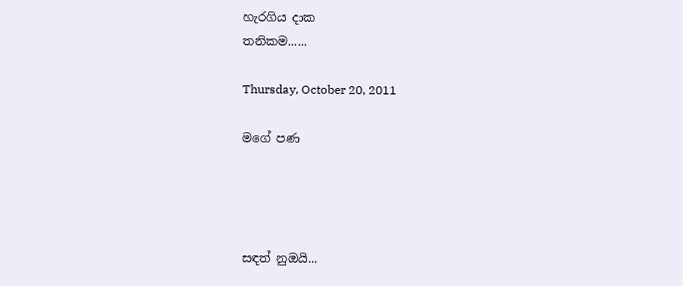හැරගිය දාක
තනිකම......

Thursday, October 20, 2011

මගේ පණ




සඳත් නුඔයි...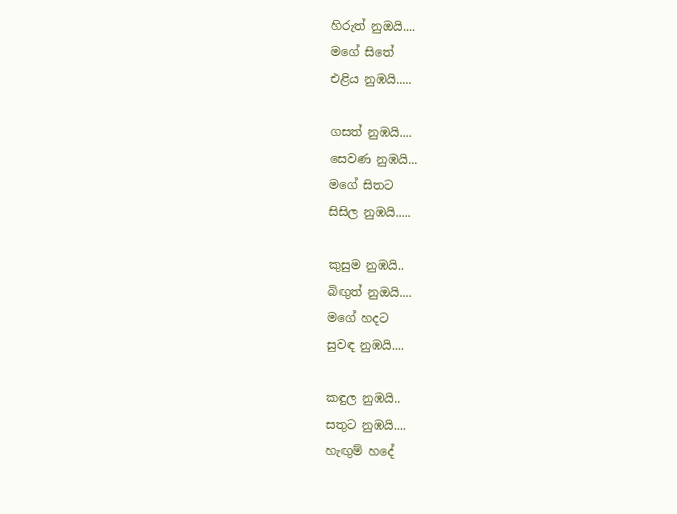හිරුත් නුඔයි....
මගේ සිතේ
එළිය නුඹයි.....

ගසත් නුඹයි....
සෙවණ නුඹයි...
මගේ සිතට
සිසිල නුඹයි.....

කුසුම නුඹයි..
බිඟුත් නුඔයි....
මගේ හදට
සුවඳ නුඹයි....

කඳුල නුඹයි..
සතුට නුඹයි....
හැඟුම් හදේ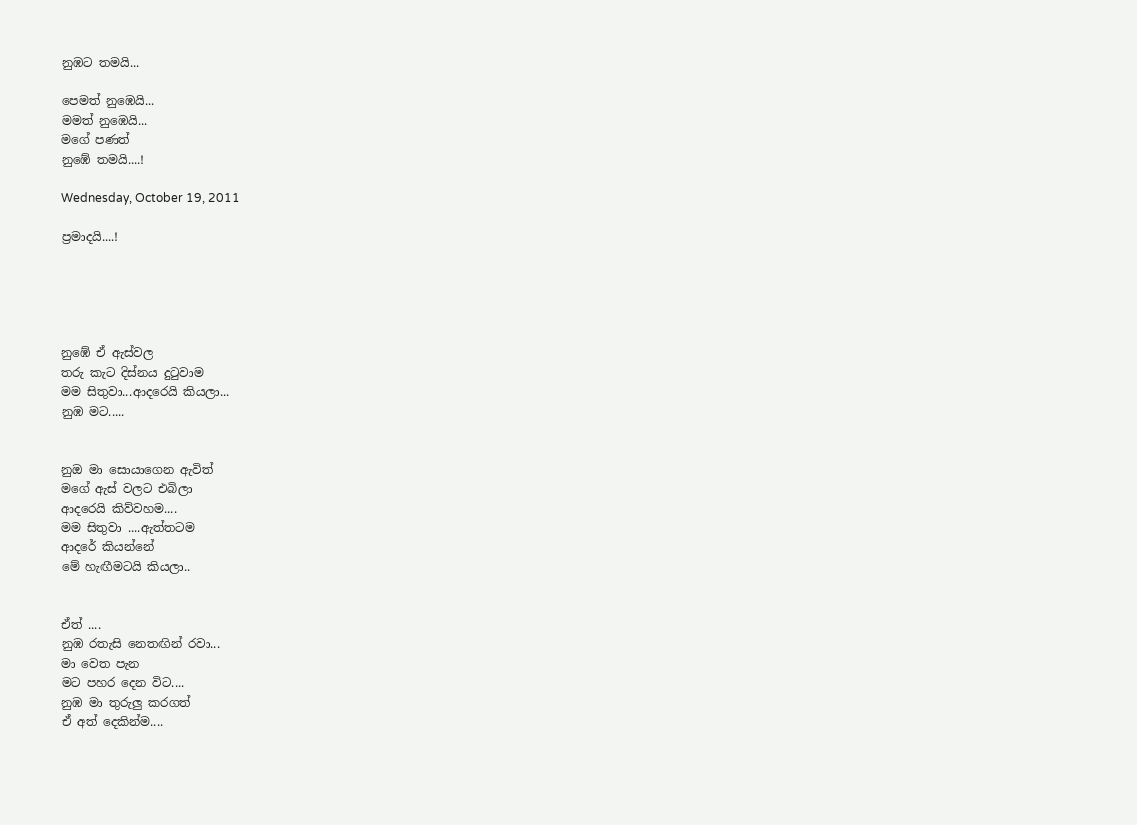නුඹට තමයි...

පෙමත් නුඹෙයි...
මමත් නුඹෙයි...
මගේ පණත්
නුඹේ තමයි....!

Wednesday, October 19, 2011

ප්‍රමාදයි....!





නුඹේ ඒ ඇස්වල
තරු කැට දිස්නය දුටුවාම
මම සිතුවා...ආදරෙයි කියලා...
නුඹ මට.....


නුඔ මා සොයාගෙන ඇවිත්
මගේ ඇස් වලට එබිලා
ආදරෙයි කිව්වහම....
මම සිතුවා ....ඇත්තටම
ආදරේ කියන්නේ
මේ හැඟීමටයි කියලා..


ඒත් ....
නුඹ රතැසි නෙතඟින් රවා...
මා වෙත පැන
මට පහර දෙන විට....
නුඹ මා තුරුලු කරගත්
ඒ අත් දෙකින්ම....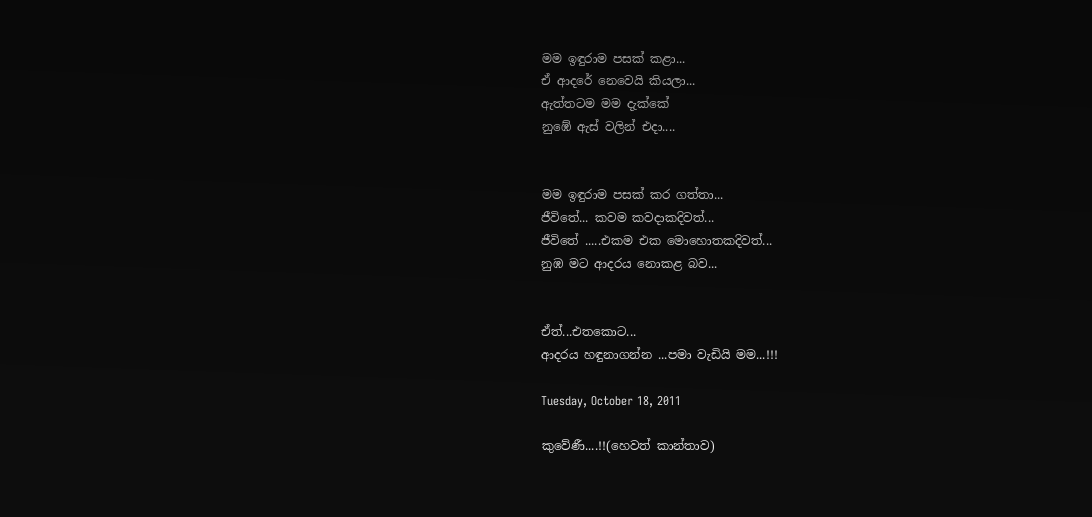මම ඉඳුරාම පසක් කළා...
ඒ ආදරේ නෙවෙයි කියලා...
ඇත්තටම මම දැක්කේ
නුඹේ ඇස් වලින් එදා....


මම ඉඳුරාම පසක් කර ගත්තා...
ජීවිතේ... කවම කවදාකදිවත්...
ජීවිතේ .....එකම එක මොහොතකදිවත්...
නුඹ මට ආදරය නොකළ බව...


ඒත්...එතකොට...
ආදරය හඳුනාගන්න ...පමා වැඩියි මම...!!!

Tuesday, October 18, 2011

කුවේණී....!!(හෙවත් කාන්තාව)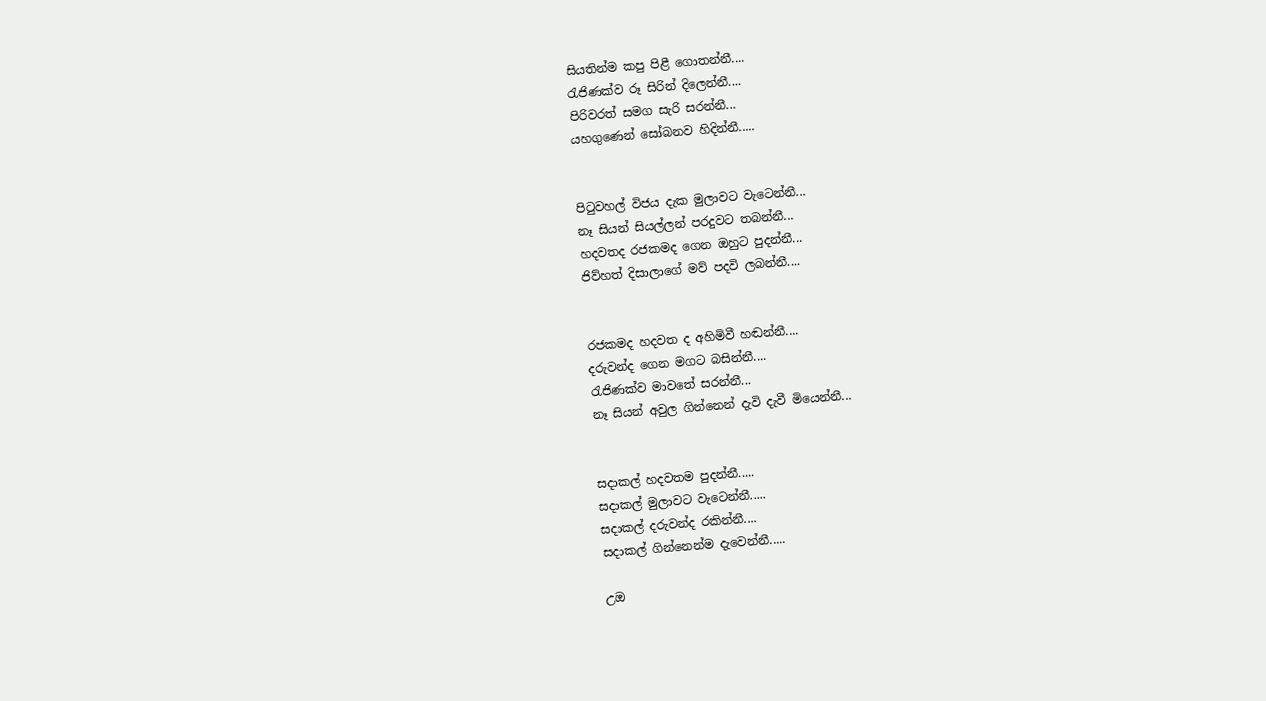සියතින්ම කපු පිළී ගොතන්නී....
රැජිණක්ව රූ සිරින් දිලෙන්නී....
පිරිවරත් සමග සැරි සරන්නී...
යහගුණෙන් සෝබනව හිදින්නී.....


පිටුවහල් විජය දැක මුලාවට වැටෙන්නී...
නෑ සියන් සියල්ලන් පරදුවට තබන්නී...
හදවතද රජකමද ගෙන ඔහුට පුදන්නී...
ජිව්හත් දිසාලාගේ මව් පදවි ලබන්නී....


රජකමද හදවත ද අහිමිවී හඬන්නී....
දරුවන්ද ගෙන මගට බසින්නී....
රැජිණක්ව මාවතේ සරන්නී...
නෑ සියන් අවුල ගින්නෙන් දැවි දැවී මියෙන්නී...


සදාකල් හදවතම පුදන්නී.....
සදාකල් මුලාවට වැටෙන්නී.....
සදාකල් දරුවන්ද රකින්නී....
සදාකල් ගින්නෙන්ම දැවෙන්නී.....

උඔ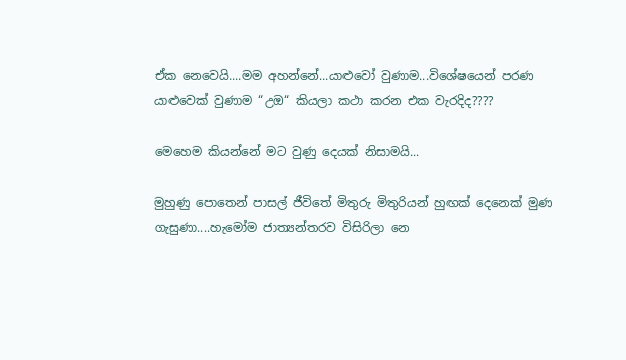ඒක නෙවෙයි....මම අහන්නේ...යාළුවෝ වුණාම...විශේෂයෙන් පරණ යාළුවෙක් වුණාම “උඔ“ කියලා කථා කරන එක වැරදිද????

මෙහෙම කියන්නේ මට වුණු දෙයක් නිසාමයි...

මුහුණු පොතෙන් පාසල් ජීවිතේ මිතුරු මිතුරියන් හුඟක් දෙනෙක් මුණ ගැසුණා....හැමෝම ජාත්‍යන්තරව විසිරිලා නෙ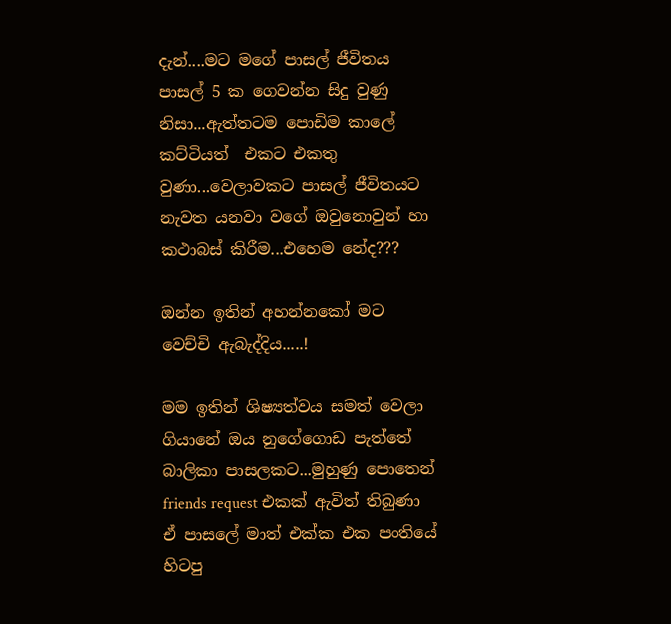දැන්....මට මගේ පාසල් ජීවිතය පාසල් 5 ක ගෙවන්න සිදු වුණු නිසා...ඇත්තටම පොඩිම කාලේ කට්ටියත්  එකට එකතු වුණා...වෙලාවකට පාසල් ජීවිතයට නැවත යනවා වගේ ඔවුනොවුන් හා කථාබස් කිරීම...එහෙම නේද???

ඔන්න ඉතින් අහන්නකෝ මට වෙච්චි ඇබැද්දිය.....!

මම ඉතින් ශිෂ්‍යත්වය සමත් වෙලා ගියානේ ඔය නුගේගොඩ පැත්තේ බාලිකා පාසලකට...මුහුණු පොතෙන් friends request එකක් ඇවිත් තිබුණා ඒ පාසලේ මාත් එක්ක එක පංතියේ හිටපු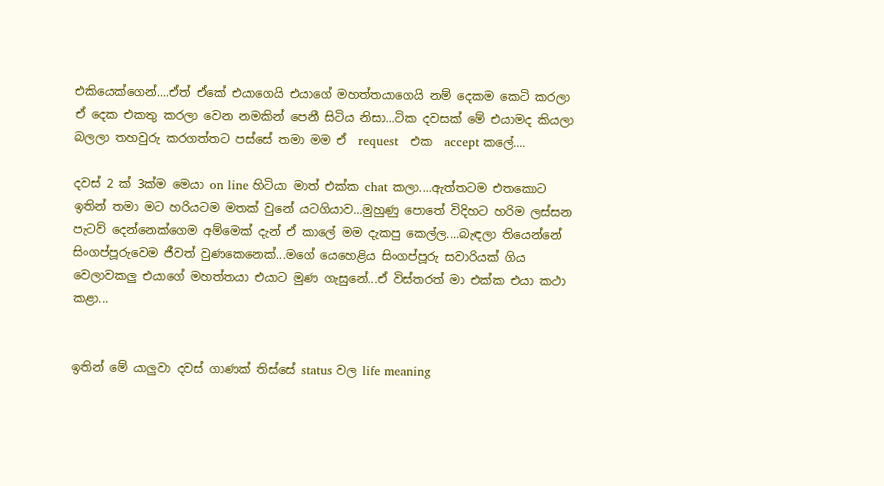එකියෙක්ගෙන්....ඒත් ඒකේ එයාගෙයි එයාගේ මහත්තයාගෙයි නම් දෙකම කෙටි කරලා ඒ දෙක එකතු කරලා වෙන නමකින් පෙනී සිටිය නිසා...ටික දවසක් මේ එයාමද කියලා බලලා තහවුරු කරගත්තට පස්සේ තමා මම ඒ  request   එක  accept කලේ....

දවස් 2 ක් 3ක්ම මෙයා on line හිටියා මාත් එක්ක chat කලා....ඇත්තටම එතකොට ඉතින් තමා මට හරියටම මතක් වුනේ යටගියාව...මුහුණු පොතේ විදිහට හරිම ලස්සන පැටව් දෙන්නෙක්ගෙම අම්මෙක් දැන් ඒ කාලේ මම දැකපු කෙල්ල....බැඳලා තියෙන්නේ සිංගප්පූරුවෙම ජීවත් වුණකෙනෙක්...ම‍ගේ යෙහෙළිය සිංගප්පූරු සවාරියක් ගිය වෙලාවකලු එයාගේ මහත්තයා එයාට මුණ ගැසුනේ...ඒ විස්තරත් මා එක්ක එයා කථා කළා...


ඉතින් මේ යාලුවා දවස් ගාණක් තිස්සේ status වල life meaning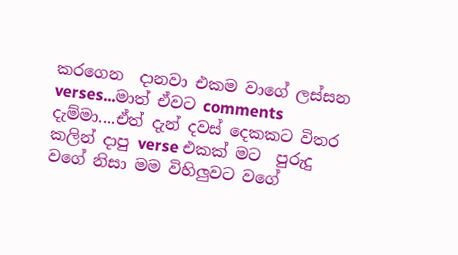කරගෙන  දානවා එකම වාගේ ලස්සන verses...මාත් ඒවට comments දැම්මා....ඒත් දැන් දවස් දෙකකට විතර කලින් දාපු verse එකක් මට  පුරුදු වගේ නිසා මම විහිලුවට වගේ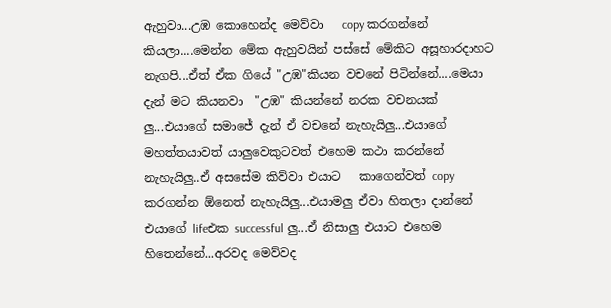ඇහුවා...උඹ කොහෙන්ද මෙව්වා   copy කරගන්නේ කියලා....මෙන්න මේක ඇහුවයින් පස්සේ මේකිට අසූහාරදාහට නැගපි...ඒත් ඒක ගියේ "උඹ"කියන වචනේ පිටින්නේ....මෙයා දැන් මට කියනවා  "උඹ" කියන්නේ නරක වචනයක් ලු...එයාගේ සමාජේ දැන් ඒ වචනේ නැහැයිලු...එයාගේ මහත්තයාවත් යාලුවෙකුටවත් එහෙම කථා කරන්නේ නැහැයිලු..ඒ අසසේම කිව්වා එයාට   කාගෙන්වත් copy කරගන්න ඕනෙත් නැහැයිලු...එයාමලු ඒවා හිතලා දාන්නේ එයාගේ lifeඑක successful ලු...ඒ නිසාලු එයාට එහෙම හිතෙන්නේ...අරවද මෙව්වද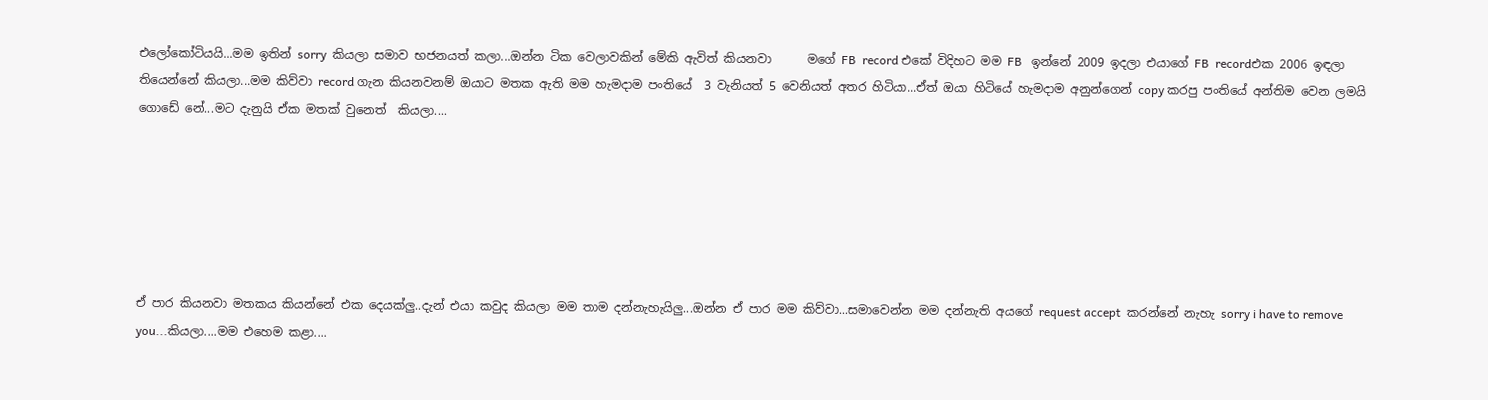එලෝකෝටියයි...මම ඉතින් sorry  කියලා සමාව භජනයත් කලා...ඔන්න ටික වෙලාවකින් මේකි ඇවිත් කියනවා      මගේ FB  record එකේ විදිහට මම FB   ඉන්නේ 2009 ඉදලා එයාගේ FB  recordඑක 2006 ඉඳලා තියෙන්නේ කියලා...මම කිව්වා record ගැන කියනවනම් ඔයාට මතක ඇති මම හැමදාම පංතියේ  3 වැනියත් 5 වෙනියත් අතර හිටියා...ඒත් ඔයා හිටියේ හැමදාම අනුන්ගෙන් copy කරපු පංතියේ අන්තිම වෙන ලමයි ගොඩේ නේ...මට දැනුයි ඒක මතක් වුනෙත්  කියලා....






ඒ පාර කියනවා මතකය කියන්නේ එක දෙයක්ලු..දැන් එයා කවුද කියලා මම තාම දන්නැහැයිලු...ඔන්න ඒ පාර මම කිව්වා...සමාවෙන්න මම දන්නැති අයගේ request accept  කරන්නේ නැහැ sorry i have to remove you...කියලා....මම එහෙම කළා....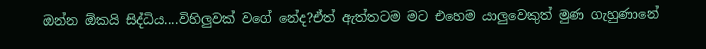ඔන්න ඕකයි සිද්ධිය....විහිලුවක් වගේ නේද?ඒත් ඇත්තටම මට එහෙම යාලුවෙකුත් මුණ ගැහුණානේ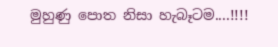මුහුණු පොත නිසා හැබෑටම....!!!!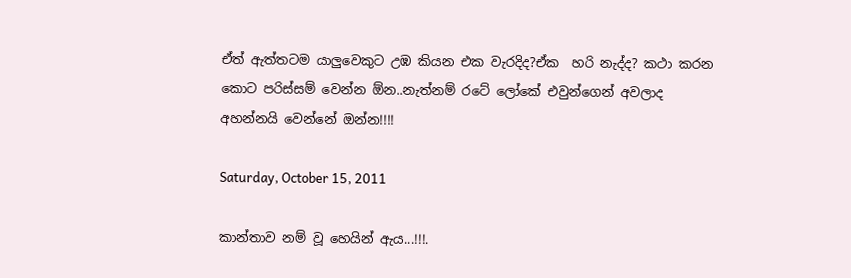ඒත් ඇත්තටම යාලුවෙකුට උඹ කියන එක වැරදිද?ඒක  හරි නැද්ද? කථා කරන කොට පරිස්සම් වෙන්න ඕන..නැත්නම් රටේ ලෝකේ එවුන්ගෙන් අවලාද අහන්නයි වෙන්නේ ඔන්න!!!!

Saturday, October 15, 2011

කාන්තාව නම් වූ ‍හෙයින් ඇය...!!!.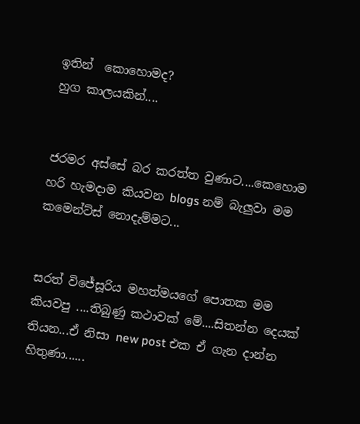ඉතින්  කොහොමද?
හුග කාලයකින්....


ජරමර අස්සේ බර කරත්ත වුණාට....කෙහොම හරි හැමදාම කියවන blogs නම් බැලුවා මම
කමෙන්ට්ස් නොදැම්මට...


සරත් විජේසූරිය මහත්මයගේ පොතක මම කියවපු ....තිබුණු කථාවක් මේ....සිතන්න දෙයක් තියන...ඒ නිසා new post එක ඒ ගැන දාන්න හිතුණා......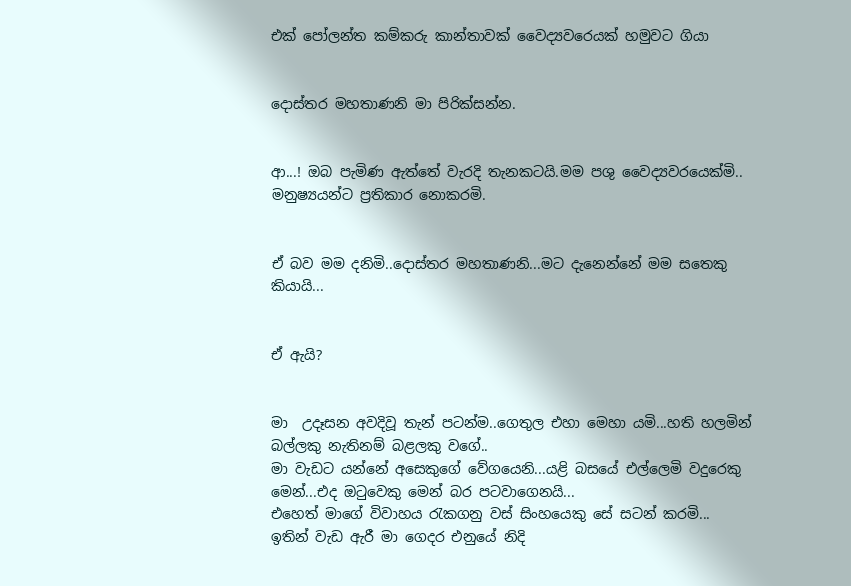එක් පෝලන්ත කම්කරු කාන්තාවක් වෛද්‍යවරෙයක් හමුවට ගියා


දොස්තර මහතාණනි මා පිරික්සන්න.


ආ...! ඔබ පැමිණ ඇත්තේ වැරදි තැනකටයි.මම පශු වෛද්‍යවරයෙක්මි..
මනුෂ්‍යයන්ට ප්‍රතිකාර නොකරමි.


ඒ බව මම දනිමි..දොස්තර මහතාණනි...මට දැනෙන්නේ මම සතෙකු කියායි...


ඒ ඇයි?


මා  උදෑසන අවදිවූ තැන් පටන්ම..ගෙතුල එහා මෙහා යමි...හති හලමින් බල්ලකු නැතිනම් බළලකු වගේ..
මා වැඩට යන්නේ අසෙකුගේ වේගයෙනි...යළි බසයේ එල්ලෙමි වදුරෙකු මෙන්...එද ඔටුවෙකු මෙන් බර පටවාගෙනයි...
එහෙත් මාගේ විවාහය රැකගනු වස් සිංහයෙකු සේ සටන් කරමි...
ඉතින් වැඩ ඇරී මා ගෙදර එනුයේ නිදි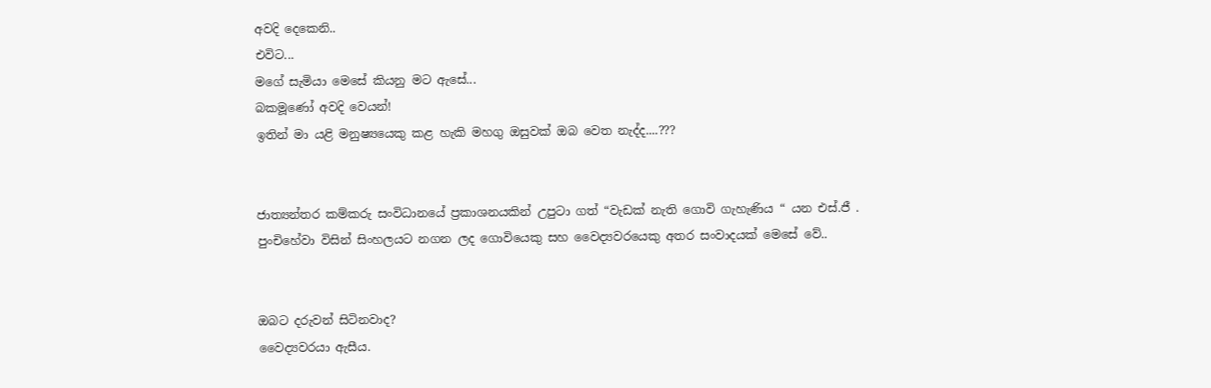අවදි දෙකෙනි..
එවිට...
මගේ සැමියා මෙසේ කියනු මට ඇසේ...
බකමූණෝ අවදි වෙයන්!
ඉතින් මා යළි මනුෂ්‍යයෙකු කළ හැකි මහගු ඔසුවක් ඔබ වෙත නැද්ද....???


ජාත්‍යන්තර කම්කරු සංවිධානයේ ප්‍රකාශනයකින් උපුටා ගත් “වැඩක් නැති ගොවි ගැහැණිය “ යන එස්.ජී . පුංචිහේවා විසින් සිංහලයට නගන ලද ගොවියෙකු සහ වෛද්‍යවරයෙකු අතර සංවාදයක් මෙසේ වේ..


ඔබට දරුවන් සිටිනවාද?
වෛද්‍යවරයා ඇසීය.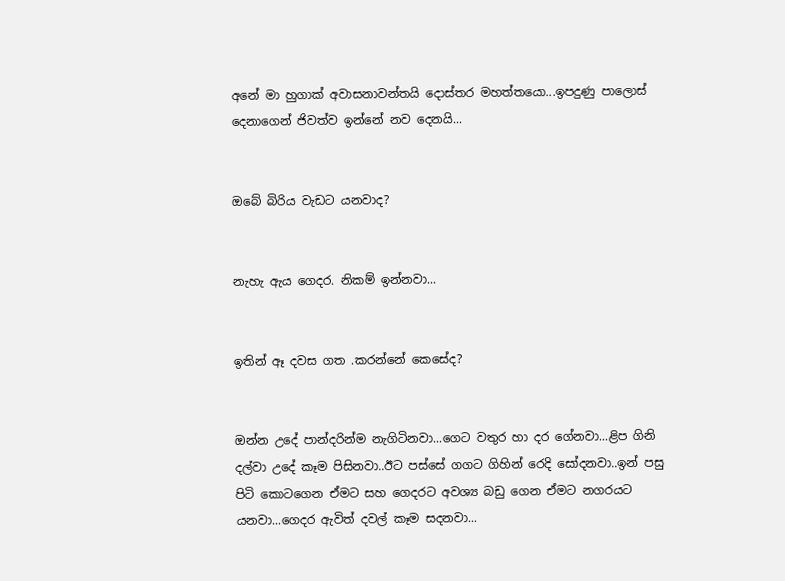අනේ මා හුගාක් අවාසනාවන්තයි දොස්තර මහත්තයො...ඉපදුණු පාලොස් දෙනාගෙන් ජිවත්ව ඉන්නේ නව දෙනයි...


ඔබේ බිරිය වැඩට යනවාද?


නැහැ ඇය ගෙදර. නිකම් ඉන්නවා...


ඉතින් ඈ දවස ගත .කරන්නේ කෙසේද?


ඔන්න උදේ පාන්දරින්ම නැගිටිනවා...ගෙට වතුර හා දර ගේනවා...ළිප ගිනි දල්වා උදේ කෑම පිසිනවා..ඊට පස්සේ ගගට ගිහින් රෙදි සෝදනවා..ඉන් පසු පිටි කොටගෙන ඒමට සහ ගෙදරට අවශ්‍ය බඩු ගෙන ඒමට නගරයට යනවා...ගෙදර ඇවිත් දවල් කෑම සදනවා...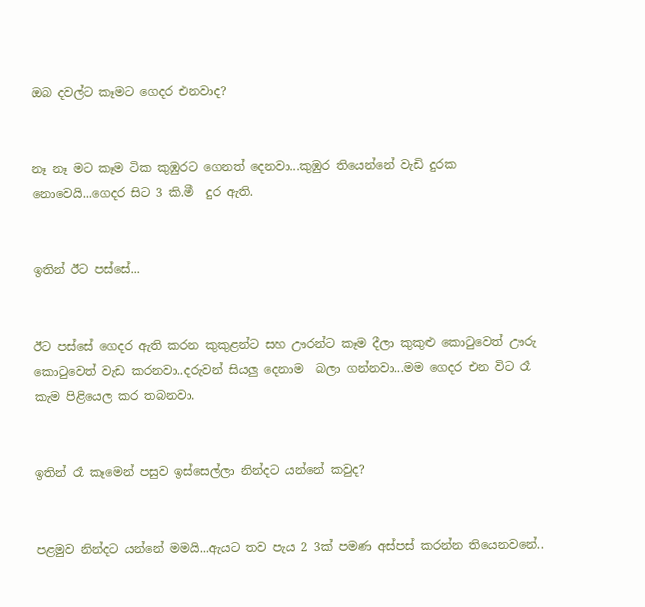ඔබ දවල්ට කෑමට ගෙදර එනවාද?


නෑ නෑ මට කෑම ටික කුඹුරට ගෙනත් දෙනවා...කුඹුර තියෙන්නේ වැඩි දුරක නොවෙයි...ගෙදර සිට 3 කි.මී  දුර ඇති.


ඉතින් ඊට පස්සේ...


ඊට පස්සේ ගෙදර ඇති කරන කුකුළන්ට සහ ඌරන්ට කෑම දීලා කුකුළු කොටුවෙත් ඌරු කොටුවෙත් වැඩ කරනවා..දරුවන් සියලු දෙනාම  බලා ගන්නවා...මම ගෙදර එන විට රෑ කැම පිළියෙල කර තබනවා.


ඉතින් රෑ කෑමෙන් පසුව ඉස්සෙල්ලා නින්දට යන්නේ කවුද?


පළමුව නින්දට යන්නේ මමයි...ඇයට තව පැය 2 3ක් පමණ අස්පස් කරන්න තියෙනව‍නේ..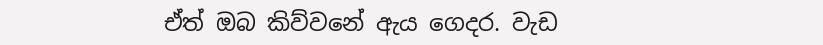ඒත් ඔබ කිව්වනේ ඇය ගෙදර. වැඩ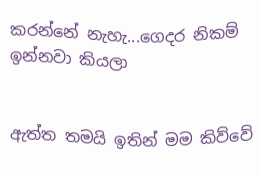කරන්නේ නැහැ...ගෙදර නිකම් ඉන්නවා කියලා


ඇත්ත තමයි ඉතින් මම කිව්වේ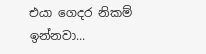එයා ගෙදර නිකම් ඉන්නවා...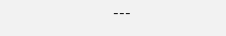---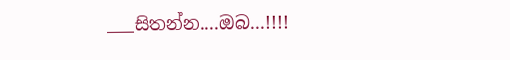___සිතන්න....ඔබ...!!!!